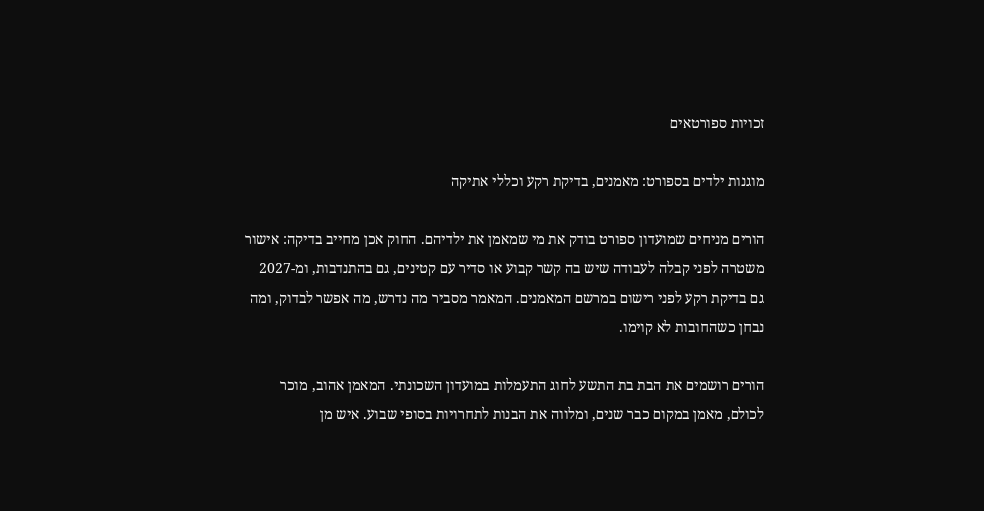זכויות ספורטאים

מוגנות ילדים בספורט: מאמנים, בדיקת רקע וכללי אתיקה

הורים מניחים שמועדון ספורט בודק את מי שמאמן את ילדיהם. החוק אכן מחייב בדיקה: אישור משטרה לפני קבלה לעבודה שיש בה קשר קבוע או סדיר עם קטינים, גם בהתנדבות, ומ-2027 גם בדיקת רקע לפני רישום במרשם המאמנים. המאמר מסביר מה נדרש, מה אפשר לבדוק, ומה נבחן כשהחובות לא קוימו.

הורים רושמים את הבת בת התשע לחוג התעמלות במועדון השכונתי. המאמן אהוב, מוכר לכולם, מאמן במקום כבר שנים, ומלווה את הבנות לתחרויות בסופי שבוע. איש מן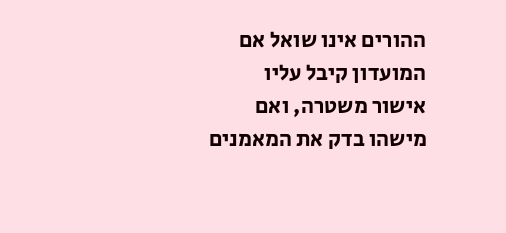ההורים אינו שואל אם המועדון קיבל עליו אישור משטרה, ואם מישהו בדק את המאמנים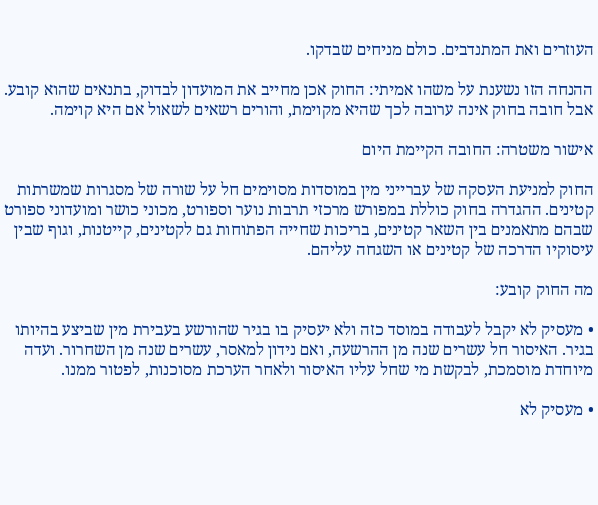העוזרים ואת המתנדבים. כולם מניחים שבדקו.

ההנחה הזו נשענת על משהו אמיתי: החוק אכן מחייב את המועדון לבדוק, בתנאים שהוא קובע. אבל חובה בחוק אינה ערובה לכך שהיא מקוימת, והורים רשאים לשאול אם היא קוימה.

אישור משטרה: החובה הקיימת היום

החוק למניעת העסקה של עברייני מין במוסדות מסוימים חל על שורה של מסגרות שמשרתות קטינים. ההגדרה בחוק כוללת במפורש מרכזי תרבות נוער וספורט, מכוני כושר ומועדוני ספורט שבהם מתאמנים בין השאר קטינים, בריכות שחייה הפתוחות גם לקטינים, קייטנות, וגוף שבין עיסוקיו הדרכה של קטינים או השגחה עליהם.

מה החוק קובע:

• מעסיק לא יקבל לעבודה במוסד כזה ולא יעסיק בו בגיר שהורשע בעבירת מין שביצע בהיותו בגיר. האיסור חל עשרים שנה מן ההרשעה, ואם נידון למאסר, עשרים שנה מן השחרור. ועדה מיוחדת מוסמכת, לבקשת מי שחל עליו האיסור ולאחר הערכת מסוכנות, לפטור ממנו.

• מעסיק לא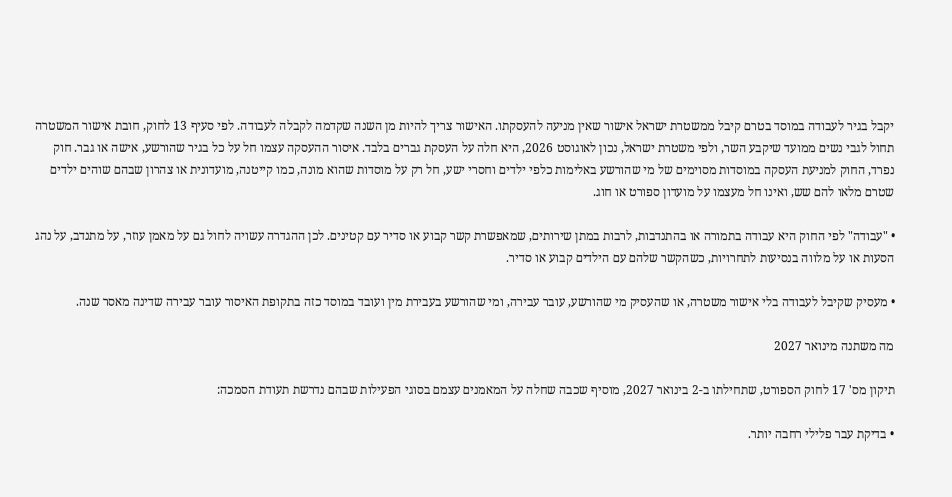יקבל בגיר לעבודה במוסד בטרם קיבל ממשטרת ישראל אישור שאין מניעה להעסקתו. האישור צריך להיות מן השנה שקדמה לקבלה לעבודה. לפי סעיף 13 לחוק, חובת אישור המשטרה תחול לגבי נשים ממועד שיקבע השר, ולפי משטרת ישראל, נכון לאוגוסט 2026, היא חלה על העסקת גברים בלבד. איסור ההעסקה עצמו חל על כל בגיר שהורשע, אישה או גבר. חוק נפרד, החוק למניעת העסקה במוסדות מסוימים של מי שהורשע באלימות כלפי ילדים וחסרי ישע, חל רק על מוסדות שהוא מונה, כמו קייטנה, מועדונית או צהרון שבהם שוהים ילדים שטרם מלאו להם שש, ואינו חל מעצמו על מועדון ספורט או חוג.

• "עבודה" לפי החוק היא עבודה בתמורה או בהתנדבות, לרבות במתן שירותים, שמאפשרת קשר קבוע או סדיר עם קטינים. לכן ההגדרה עשויה לחול גם על מאמן עוזר, על מתנדב, על נהג הסעות או על מלווה בנסיעות לתחרויות, כשהקשר שלהם עם הילדים קבוע או סדיר.

• מעסיק שקיבל לעבודה בלי אישור משטרה, או שהעסיק מי שהורשע, עובר עבירה, ומי שהורשע בעבירת מין ועובד במוסד כזה בתקופת האיסור עובר עבירה שדינה מאסר שנה.

מה משתנה מינואר 2027

תיקון מס' 17 לחוק הספורט, שתחילתו ב-2 בינואר 2027, מוסיף שכבה שחלה על המאמנים עצמם בסוגי הפעילות שבהם נדרשת תעודת הסמכה:

• בדיקת עבר פלילי רחבה יותר.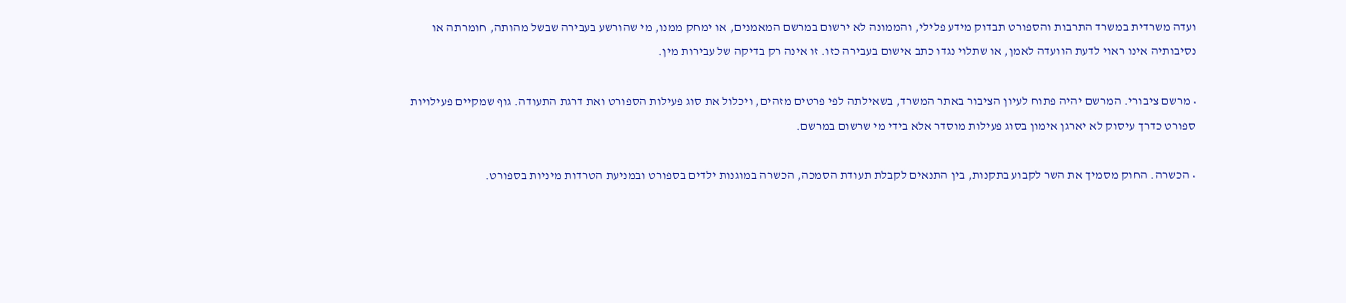ועדה משרדית במשרד התרבות והספורט תבדוק מידע פלילי, והממונה לא ירשום במרשם המאמנים, או ימחק ממנו, מי שהורשע בעבירה שבשל מהותה, חומרתה או נסיבותיה אינו ראוי לדעת הוועדה לאמן, או שתלוי נגדו כתב אישום בעבירה כזו. זו אינה רק בדיקה של עבירות מין.

• מרשם ציבורי. המרשם יהיה פתוח לעיון הציבור באתר המשרד, בשאילתה לפי פרטים מזהים, ויכלול את סוג פעילות הספורט ואת דרגת התעודה. גוף שמקיים פעילויות ספורט כדרך עיסוק לא יארגן אימון בסוג פעילות מוסדר אלא בידי מי שרשום במרשם.

• הכשרה. החוק מסמיך את השר לקבוע בתקנות, בין התנאים לקבלת תעודת הסמכה, הכשרה במוגנות ילדים בספורט ובמניעת הטרדות מיניות בספורט.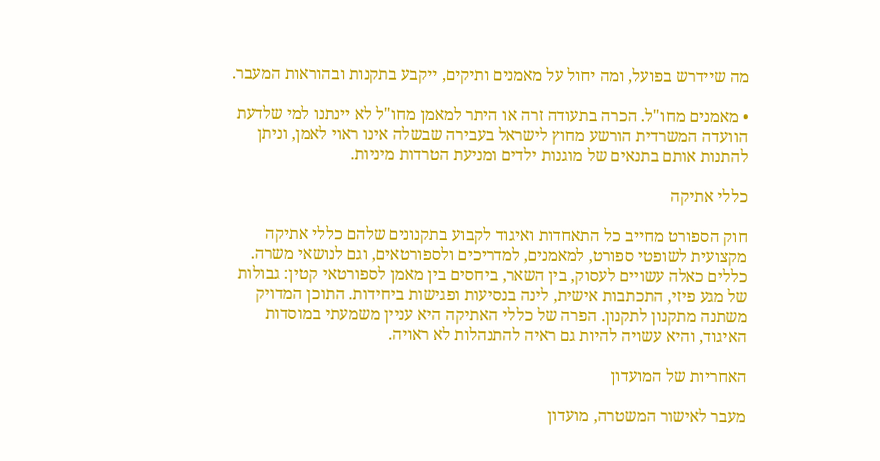מה שיידרש בפועל, ומה יחול על מאמנים ותיקים, ייקבע בתקנות ובהוראות המעבר.

• מאמנים מחו"ל. הכרה בתעודה זרה או היתר למאמן מחו"ל לא יינתנו למי שלדעת הוועדה המשרדית הורשע מחוץ לישראל בעבירה שבשלה אינו ראוי לאמן, וניתן להתנות אותם בתנאים של מוגנות ילדים ומניעת הטרדות מיניות.

כללי אתיקה

חוק הספורט מחייב כל התאחדות ואיגוד לקבוע בתקנונים שלהם כללי אתיקה מקצועית לשופטי ספורט, למאמנים, למדריכים ולספורטאים, וגם לנושאי משרה. כללים כאלה עשויים לעסוק, בין השאר, ביחסים בין מאמן לספורטאי קטין: גבולות של מגע פיזי, התכתבות אישית, לינה בנסיעות ופגישות ביחידות. התוכן המדויק משתנה מתקנון לתקנון. הפרה של כללי האתיקה היא עניין משמעתי במוסדות האיגוד, והיא עשויה להיות גם ראיה להתנהלות לא ראויה.

האחריות של המועדון

מעבר לאישור המשטרה, מועדון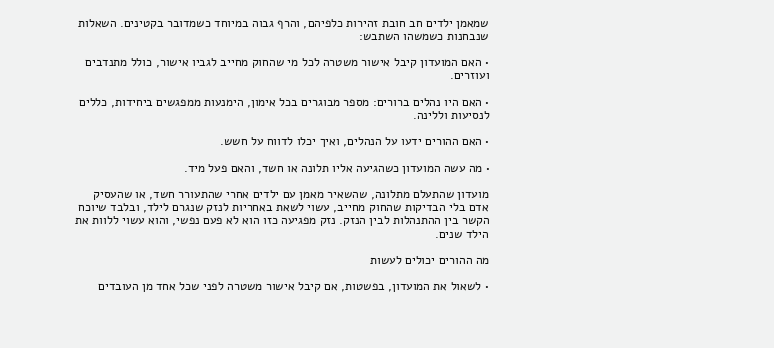שמאמן ילדים חב חובת זהירות כלפיהם, והרף גבוה במיוחד כשמדובר בקטינים. השאלות שנבחנות כשמשהו השתבש:

• האם המועדון קיבל אישור משטרה לכל מי שהחוק מחייב לגביו אישור, כולל מתנדבים ועוזרים.

• האם היו נהלים ברורים: מספר מבוגרים בכל אימון, הימנעות ממפגשים ביחידות, כללים לנסיעות וללינה.

• האם ההורים ידעו על הנהלים, ואיך יכלו לדווח על חשש.

• מה עשה המועדון כשהגיעה אליו תלונה או חשד, והאם פעל מיד.

מועדון שהתעלם מתלונה, שהשאיר מאמן עם ילדים אחרי שהתעורר חשד, או שהעסיק אדם בלי הבדיקות שהחוק מחייב, עשוי לשאת באחריות לנזק שנגרם לילד, ובלבד שיוכח הקשר בין ההתנהלות לבין הנזק. נזק מפגיעה כזו הוא לא פעם נפשי, והוא עשוי ללוות את הילד שנים.

מה ההורים יכולים לעשות

• לשאול את המועדון, בפשטות, אם קיבל אישור משטרה לפני שכל אחד מן העובדים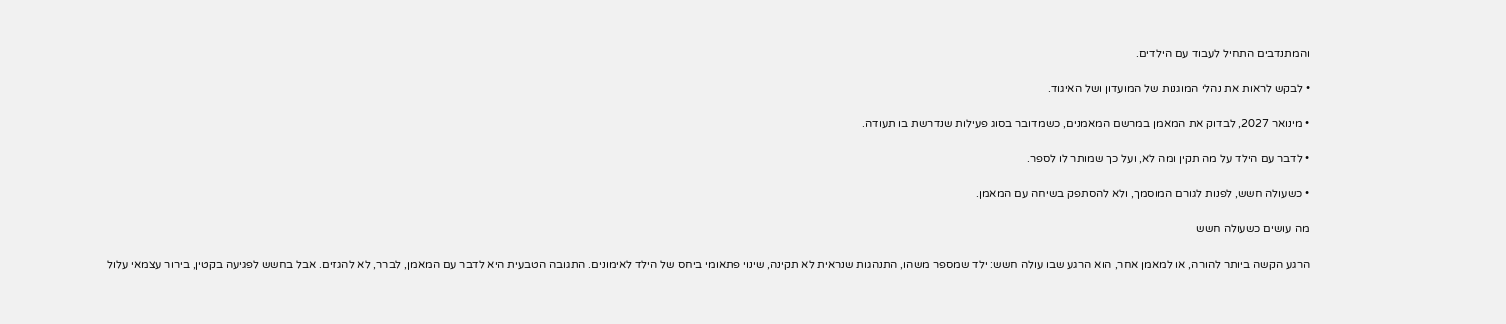והמתנדבים התחיל לעבוד עם הילדים.

• לבקש לראות את נהלי המוגנות של המועדון ושל האיגוד.

• מינואר 2027, לבדוק את המאמן במרשם המאמנים, כשמדובר בסוג פעילות שנדרשת בו תעודה.

• לדבר עם הילד על מה תקין ומה לא, ועל כך שמותר לו לספר.

• כשעולה חשש, לפנות לגורם המוסמך, ולא להסתפק בשיחה עם המאמן.

מה עושים כשעולה חשש

הרגע הקשה ביותר להורה, או למאמן אחר, הוא הרגע שבו עולה חשש: ילד שמספר משהו, התנהגות שנראית לא תקינה, שינוי פתאומי ביחס של הילד לאימונים. התגובה הטבעית היא לדבר עם המאמן, לברר, לא להגזים. אבל בחשש לפגיעה בקטין, בירור עצמאי עלול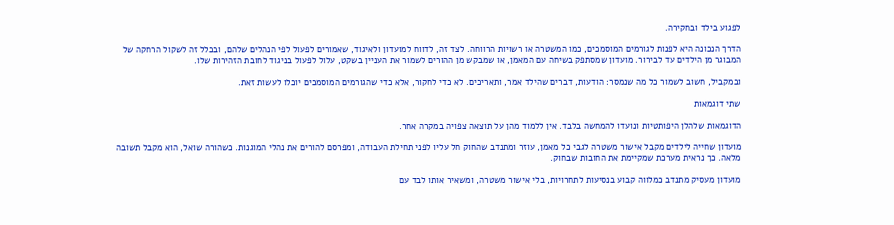לפגוע בילד ובחקירה.

הדרך הנכונה היא לפנות לגורמים המוסמכים, כמו המשטרה או רשויות הרווחה. לצד זה, לדווח למועדון ולאיגוד, שאמורים לפעול לפי הנהלים שלהם, ובכלל זה לשקול הרחקה של המבוגר מן הילדים עד לבירור. מועדון שמסתפק בשיחה עם המאמן, או שמבקש מן ההורים לשמור את העניין בשקט, עלול לפעול בניגוד לחובת הזהירות שלו.

ובמקביל, חשוב לשמור כל מה שנמסר: הודעות, דברים שהילד אמר, ותאריכים. לא כדי לחקור, אלא כדי שהגורמים המוסמכים יוכלו לעשות זאת.

שתי דוגמאות

הדוגמאות שלהלן היפותטיות ונועדו להמחשה בלבד. אין ללמוד מהן על תוצאה צפויה במקרה אחר.

מועדון שחייה לילדים מקבל אישור משטרה לגבי כל מאמן, עוזר ומתנדב שהחוק חל עליו לפני תחילת העבודה, ומפרסם להורים את נהלי המוגנות. כשהורה שואל, הוא מקבל תשובה מלאה. כך נראית מערכת שמקיימת את החובות שבחוק.

מועדון מעסיק מתנדב כמלווה קבוע בנסיעות לתחרויות, בלי אישור משטרה, ומשאיר אותו לבד עם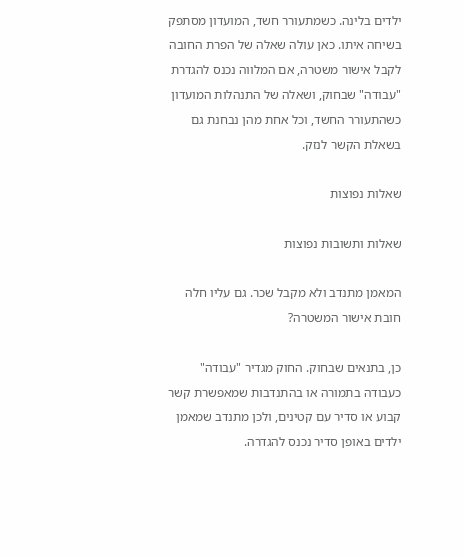ילדים בלינה. כשמתעורר חשד, המועדון מסתפק בשיחה איתו. כאן עולה שאלה של הפרת החובה לקבל אישור משטרה, אם המלווה נכנס להגדרת "עבודה" שבחוק, ושאלה של התנהלות המועדון כשהתעורר החשד, וכל אחת מהן נבחנת גם בשאלת הקשר לנזק.

שאלות נפוצות

שאלות ותשובות נפוצות

המאמן מתנדב ולא מקבל שכר. גם עליו חלה חובת אישור המשטרה?

כן, בתנאים שבחוק. החוק מגדיר "עבודה" כעבודה בתמורה או בהתנדבות שמאפשרת קשר קבוע או סדיר עם קטינים, ולכן מתנדב שמאמן ילדים באופן סדיר נכנס להגדרה.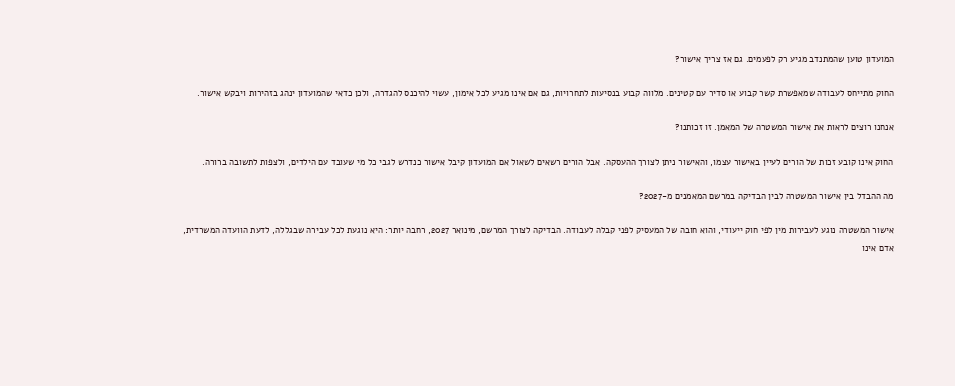המועדון טוען שהמתנדב מגיע רק לפעמים. גם אז צריך אישור?

החוק מתייחס לעבודה שמאפשרת קשר קבוע או סדיר עם קטינים. מלווה קבוע בנסיעות לתחרויות, גם אם אינו מגיע לכל אימון, עשוי להיכנס להגדרה, ולכן כדאי שהמועדון ינהג בזהירות ויבקש אישור.

אנחנו רוצים לראות את אישור המשטרה של המאמן. זו זכותנו?

החוק אינו קובע זכות של הורים לעיין באישור עצמו, והאישור ניתן לצורך ההעסקה. אבל הורים רשאים לשאול אם המועדון קיבל אישור כנדרש לגבי כל מי שעובד עם הילדים, ולצפות לתשובה ברורה.

מה ההבדל בין אישור המשטרה לבין הבדיקה במרשם המאמנים מ-2027?

אישור המשטרה נוגע לעבירות מין לפי חוק ייעודי, והוא חובה של המעסיק לפני קבלה לעבודה. הבדיקה לצורך המרשם, מינואר 2027, רחבה יותר: היא נוגעת לכל עבירה שבגללה, לדעת הוועדה המשרדית, אדם אינו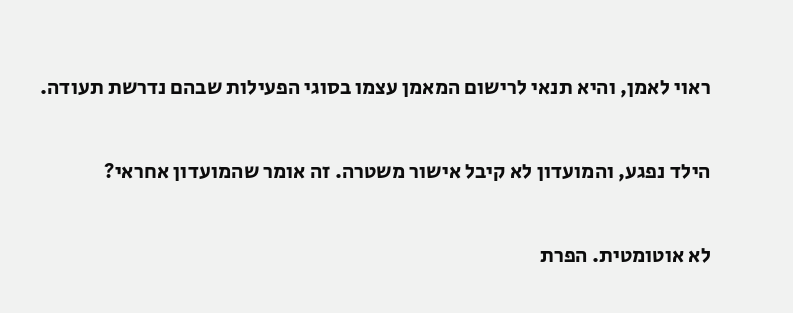ראוי לאמן, והיא תנאי לרישום המאמן עצמו בסוגי הפעילות שבהם נדרשת תעודה.

הילד נפגע, והמועדון לא קיבל אישור משטרה. זה אומר שהמועדון אחראי?

לא אוטומטית. הפרת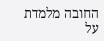החובה מלמדת על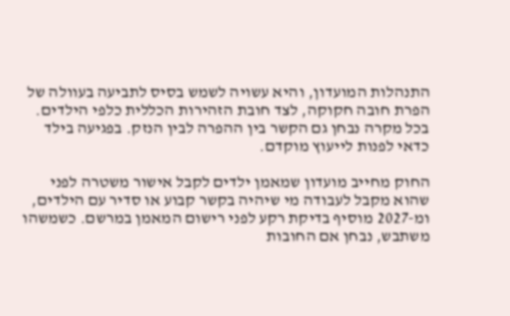התנהלות המועדון, והיא עשויה לשמש בסיס לתביעה בעוולה של הפרת חובה חקוקה, לצד חובת הזהירות הכללית כלפי הילדים. בכל מקרה נבחן גם הקשר בין ההפרה לבין הנזק. בפגיעה בילד כדאי לפנות לייעוץ מוקדם.

החוק מחייב מועדון שמאמן ילדים לקבל אישור משטרה לפני שהוא מקבל לעבודה מי שיהיה בקשר קבוע או סדיר עם הילדים, ומ-2027 מוסיף בדיקת רקע לפני רישום המאמן במרשם. כשמשהו משתבש, נבחן אם החובות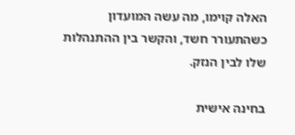האלה קוימו, מה עשה המועדון כשהתעורר חשד, והקשר בין ההתנהלות שלו לבין הנזק.

בחינה אישית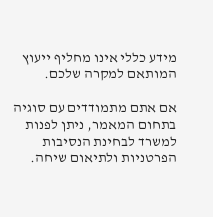מידע כללי אינו מחליף ייעוץ המותאם למקרה שלכם.

אם אתם מתמודדים עם סוגיה בתחום המאמר, ניתן לפנות למשרד לבחינת הנסיבות הפרטניות ולתיאום שיחה.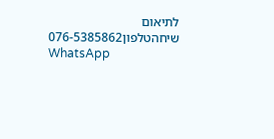לתיאום שיחהטלפון076-5385862
WhatsApp